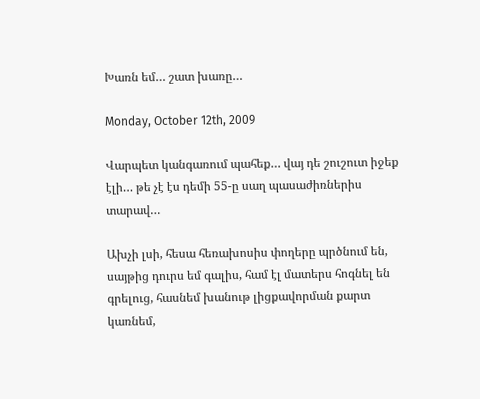Խառն եմ… շատ խառը…

Monday, October 12th, 2009

Վարպետ կանգառում պահեք… վայ դե շուշուտ իջեք էլի… թե չէ էս դեմի 55-ը սաղ պասաժիռներիս տարավ…

Ախչի լսի, հեսա հեռախոսիս փողերը պրծնում են, սայթից դուրս եմ գալիս, համ էլ մատերս հոգնել են գրելուց, հասնեմ խանութ լիցքավորման քարտ կառնեմ,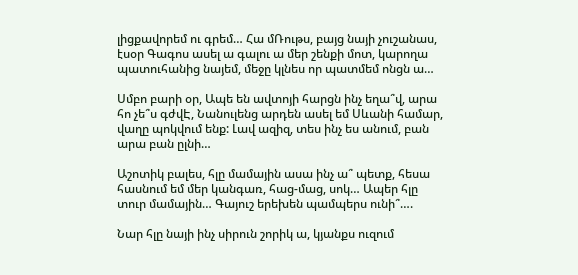լիցքավորեմ ու գրեմ… Հա մՌութս, բայց նայի չուշանաս, էսօր Գագոս ասել ա գալու ա մեր շենքի մոտ, կարողա պատուհանից նայեմ, մեջը կլնես որ պատմեմ ոնցն ա…

Սմբո բարի օր, Ապե են ավտոյի հարցն ինչ եղա՞վ, արա հո չե՞ս գժվԷ, Նանուլենց արդեն ասել եմ Սևանի համար, վաղը պոկվում ենք: Լավ ազիզ, տես ինչ ես անում, բան արա բան ըլնի…

Աշոտիկ բալես, հլը մամային ասա ինչ ա՞ պետք, հեսա հասնում եմ մեր կանգառ, հաց-մաց, սոկ… Ապեր հլը տուր մամային… Գայուշ երեխեն պամպերս ունի՞….

Նար հլը նայի ինչ սիրուն շորիկ ա, կյանքս ուզում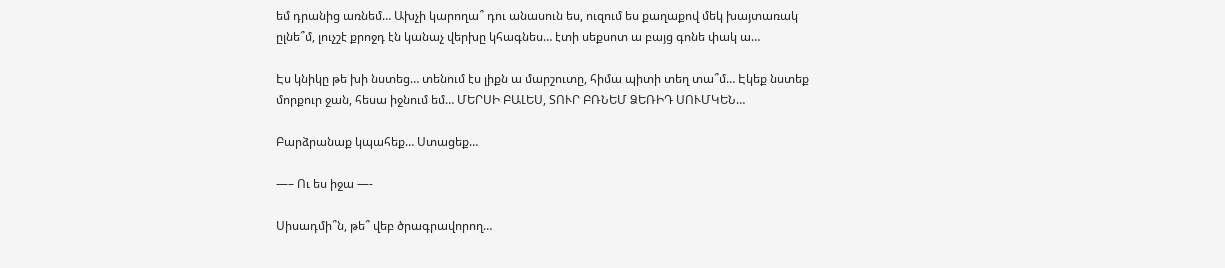եմ դրանից առնեմ… Ախչի կարողա՞ դու անասուն ես, ուզում ես քաղաքով մեկ խայտառակ ըլնե՞մ, լուչշէ քրոջդ էն կանաչ վերխը կհագնես… էտի սեքսոտ ա բայց գոնե փակ ա…

Էս կնիկը թե խի նստեց… տենում էս լիքն ա մարշուտը, հիմա պիտի տեղ տա՞մ… Էկեք նստեք մորքուր ջան, հեսա իջնում եմ… ՄԵՐՍԻ ԲԱԼԵՍ, ՏՈՒՐ ԲՌՆԵՄ ՁԵՌԻԴ ՍՈՒՄԿԵՆ…

Բարձրանաք կպահեք… Ստացեք…

—– Ու ես իջա —-

Սիսադմի՞ն, թե՞ վեբ ծրագրավորող…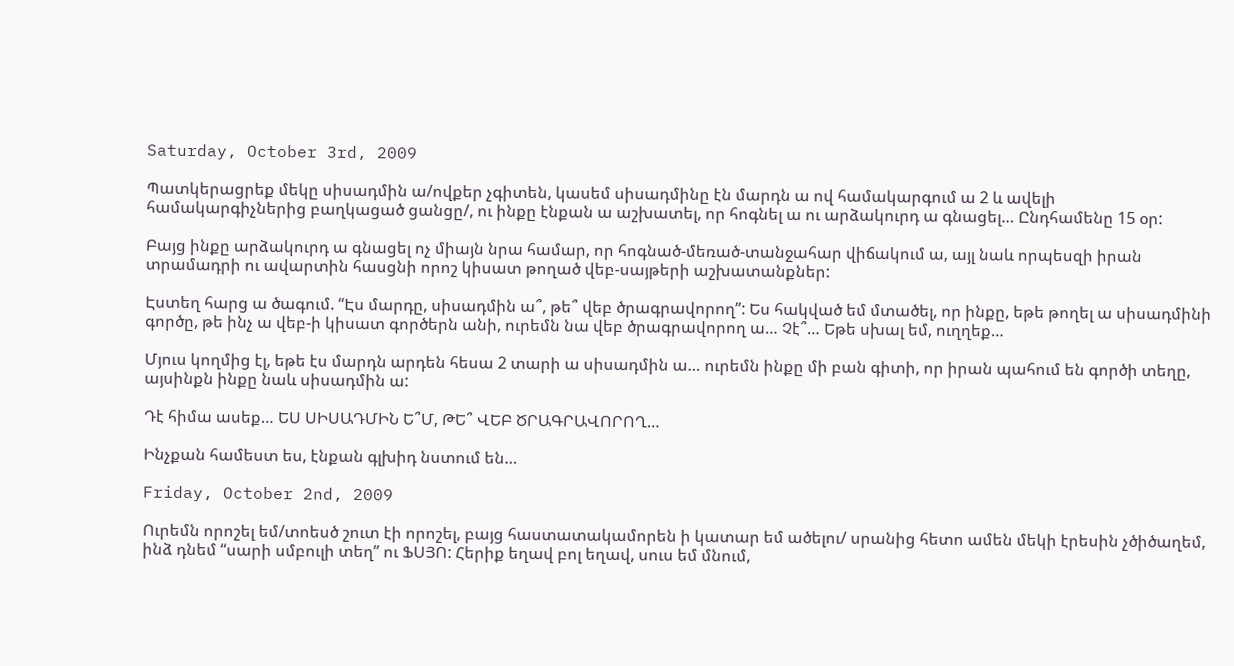Saturday, October 3rd, 2009

Պատկերացրեք մեկը սիսադմին ա/ովքեր չգիտեն, կասեմ սիսադմինը էն մարդն ա ով համակարգում ա 2 և ավելի համակարգիչներից բաղկացած ցանցը/, ու ինքը էնքան ա աշխատել, որ հոգնել ա ու արձակուրդ ա գնացել… Ընդհամենը 15 օր:

Բայց ինքը արձակուրդ ա գնացել ոչ միայն նրա համար, որ հոգնած-մեռած-տանջահար վիճակում ա, այլ նաև որպեսզի իրան տրամադրի ու ավարտին հասցնի որոշ կիսատ թողած վեբ-սայթերի աշխատանքներ:

Էստեղ հարց ա ծագում. “Էս մարդը, սիսադմին ա՞, թե՞ վեբ ծրագրավորող”: Ես հակված եմ մտածել, որ ինքը, եթե թողել ա սիսադմինի գործը, թե ինչ ա վեբ-ի կիսատ գործերն անի, ուրեմն նա վեբ ծրագրավորող ա… Չէ՞… Եթե սխալ եմ, ուղղեք…

Մյուս կողմից էլ, եթե էս մարդն արդեն հեսա 2 տարի ա սիսադմին ա… ուրեմն ինքը մի բան գիտի, որ իրան պահում են գործի տեղը, այսինքն ինքը նաև սիսադմին ա:

Դէ հիմա ասեք… ԵՍ ՍԻՍԱԴՄԻՆ Ե՞Մ, ԹԵ՞ ՎԵԲ ԾՐԱԳՐԱՎՈՐՈՂ…

Ինչքան համեստ ես, էնքան գլխիդ նստում են…

Friday, October 2nd, 2009

Ուրեմն որոշել եմ/տոեսծ շուտ էի որոշել, բայց հաստատակամորեն ի կատար եմ ածելու/ սրանից հետո ամեն մեկի էրեսին չծիծաղեմ, ինձ դնեմ “սարի սմբուլի տեղ” ու ՖՍՅՈ: Հերիք եղավ բոլ եղավ, սուս եմ մնում,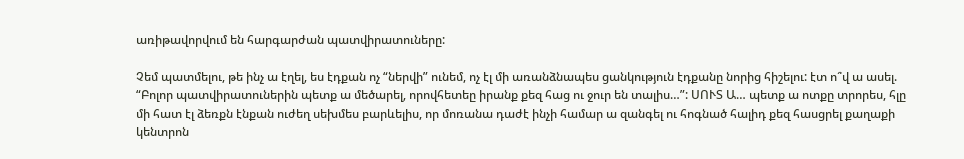առիթավորվում են հարգարժան պատվիրատուները:

Չեմ պատմելու, թե ինչ ա էղել, ես էդքան ոչ “ներվի” ունեմ, ոչ էլ մի առանձնապես ցանկություն էդքանը նորից հիշելու: էտ ո՞վ ա ասել. “Բոլոր պատվիրատուներին պետք ա մեծարել, որովհետեը իրանք քեզ հաց ու ջուր են տալիս…”: ՍՈՒՏ Ա… պետք ա ոտքը տրորես, հլը մի հատ էլ ձեռքն էնքան ուժեղ սեխմես բարևելիս, որ մոռանա դաժէ ինչի համար ա զանգել ու հոգնած հալիդ քեզ հասցրել քաղաքի կենտրոն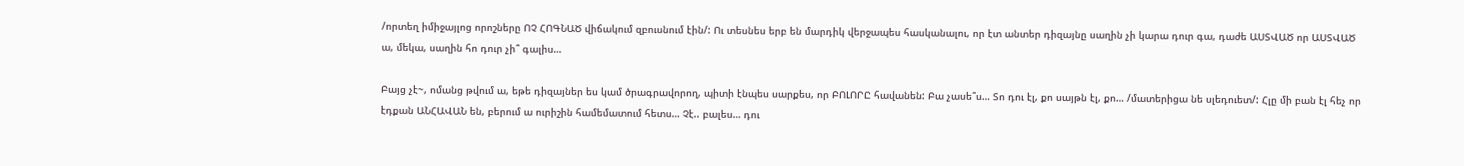/որտեղ իմիջայլոց որոշները ՈՉ ՀՈԳՆԱԾ վիճակում զբուսնում էին/: Ու տեսնես երբ են մարդիկ վերջապես հասկանալու, որ էտ անտեր դիզայնը սաղին չի կարա դուր գա, դաժե ԱՍՏՎԱԾ որ ԱՍՏՎԱԾ ա, մեկա, սաղին հո դուր չի՞ գալիս…

Բայց չէ~, ոմանց թվում ա, եթե դիզայներ ես կամ ծրագրավորող, պիտի էնպես սարքես, որ ԲՈԼՈՐԸ հավանեն: Բա չասե՞ս… Տո դու էլ, քո սայթն էլ, քո… /մատերիցա նե սլեդուետ/: Հլը մի բան էլ հեչ որ էդքան ԱՆՀԱՎԱՆ են, բերում ա ուրիշին համեմատում հետս… Չէ.. բալես… դու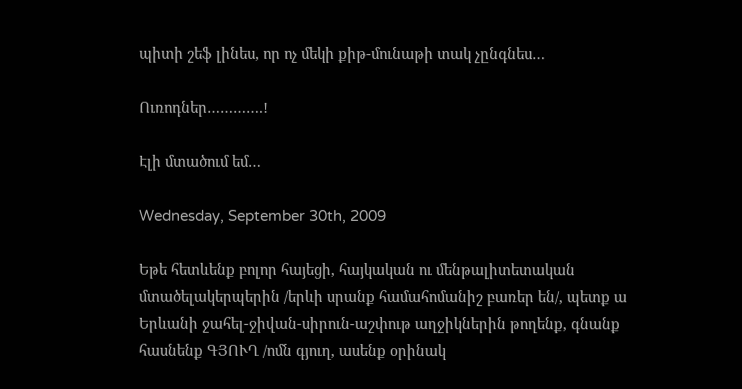պիտի շեֆ լինես, որ ոչ մեկի քիթ-մունաթի տակ չընգնես…

Ուռոդներ………….!

Էլի մտածում եմ…

Wednesday, September 30th, 2009

Եթե հետևենք բոլոր հայեցի, հայկական ու մենթալիտետական մտածելակերպերին /երևի սրանք համահոմանիշ բառեր են/, պետք ա Երևանի ջահել-ջիվան-սիրուն-աշփութ աղջիկներին թողենք, գնանք հասնենք ԳՅՈՒՂ /ոմն գյուղ, ասենք օրինակ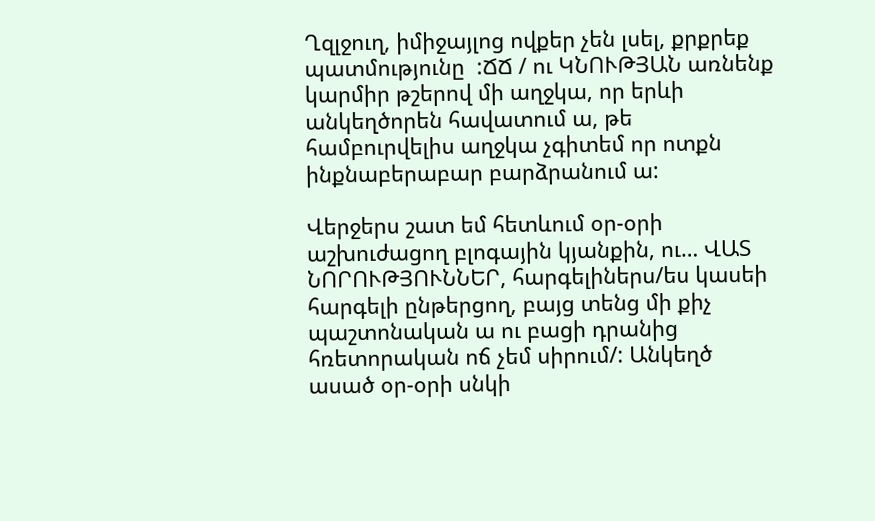Ղզլջուղ, իմիջայլոց ովքեր չեն լսել, քրքրեք պատմությունը  :ՃՃ / ու ԿՆՈՒԹՅԱՆ առնենք կարմիր թշերով մի աղջկա, որ երևի անկեղծորեն հավատում ա, թե համբուրվելիս աղջկա չգիտեմ որ ոտքն ինքնաբերաբար բարձրանում ա:

Վերջերս շատ եմ հետևում օր-օրի աշխուժացող բլոգային կյանքին, ու… ՎԱՏ ՆՈՐՈՒԹՅՈՒՆՆԵՐ, հարգելիներս/ես կասեի հարգելի ընթերցող, բայց տենց մի քիչ պաշտոնական ա ու բացի դրանից հռետորական ոճ չեմ սիրում/: Անկեղծ ասած օր-օրի սնկի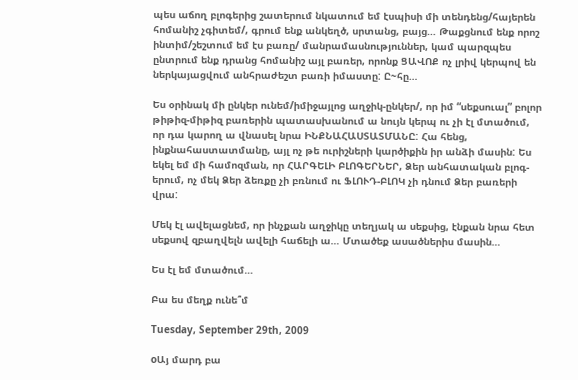պես աճող բլոգերից շատերում նկատում եմ էսպիսի մի տենդենց/հայերեն հոմանիշ չգիտեմ/, գրում ենք անկեղծ, սրտանց, բայց… Թաքցնում ենք որոշ ինտիմ/շեշտում եմ էս բառը/ մանրամասնություններ, կամ պարզպես ընտրում ենք դրանց հոմանիշ այլ բառեր, որոնք ՑԱՎՈՔ ոչ լրիվ կերպով են ներկայացվում անհրաժեշտ բառի իմաստը: Ը~հը…

Ես օրինակ մի ընկեր ունեմ/իմիջայլոց աղջիկ-ընկեր/, որ իմ “սեքսուալ” բոլոր թիթիզ-միթիզ բառերին պատասխանում ա նույն կերպ ու չի էլ մտածում, որ դա կարող ա վնասել նրա ԻՆՔՆԱՀԱՍՏԱՏՄԱՆԸ: Հա հենց, ինքնահաստատմանը, այլ ոչ թե ուրիշների կարծիքին իր անձի մասին: Ես եկել եմ մի համոզման, որ ՀԱՐԳԵԼԻ ԲԼՈԳԵՐՆԵՐ, Ձեր անհատական բլոգ-երում, ոչ մեկ Ձեր ձեռքը չի բռնում ու ՖԼՈՒԴ-ԲԼՈԿ չի դնում Ձեր բառերի վրա:

Մեկ էլ ավելացնեմ, որ ինչքան աղջիկը տեղյակ ա սեքսից, էնքան նրա հետ սեքսով զբաղվելն ավելի հաճելի ա… Մտածեք ասածներիս մասին…

Ես էլ եմ մտածում…

Բա ես մեղք ունե՞մ

Tuesday, September 29th, 2009

oԱյ մարդ բա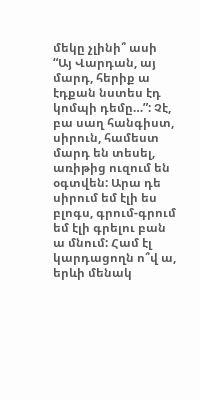մեկը չլինի՞ ասի “Այ Վարդան, այ մարդ, հերիք ա էդքան նստես էդ կոմպի դեմը…”: Չէ, բա սաղ հանգիստ, սիրուն, համեստ մարդ են տեսել, առիթից ուզում են օգտվեն: Արա դե սիրում եմ էլի ես բլոգս, գրում-գրում եմ էլի գրելու բան ա մնում: Համ էլ կարդացողն ո՞վ ա, երևի մենակ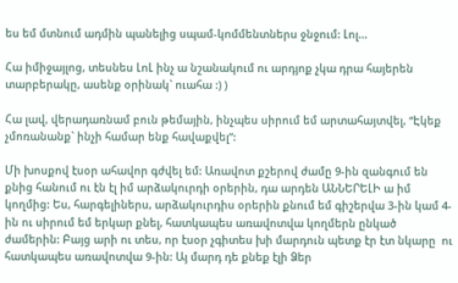ես եմ մտնում ադմին պանելից սպամ-կոմմենտներս ջնջում: Լոլ…

Հա իմիջայլոց, տեսնես ԼոԼ ինչ ա նշանակում ու արդյոք չկա դրա հայերեն տարբերակը, ասենք օրինակ` ուահա :) )

Հա լավ, վերադառնամ բուն թեմային, ինչպես սիրում եմ արտահայտվել, “Էկեք չմոռանանք` ինչի համար ենք հավաքվել”:

Մի խոսքով էսօր ահավոր գժվել եմ: Առավոտ քշերով ժամը 9-ին զանգում են քնից հանում ու էն էլ իմ արձակուրդի օրերին, դա արդեն ԱՆՆԵՐԵԼԻ ա իմ կողմից: Ես, հարգելիներս, արձակուրդիս օրերին քնում եմ գիշերվա 3-ին կամ 4-ին ու սիրում եմ երկար քնել, հատկապես առավոտվա կողմերն ընկած ժամերին: Բայց արի ու տես, որ էսօր չգիտես խի մարդուն պետք էր էտ նկարը  ու հատկապես առավոտվա 9-ին: Այ մարդ դե քնեք էլի Ձեր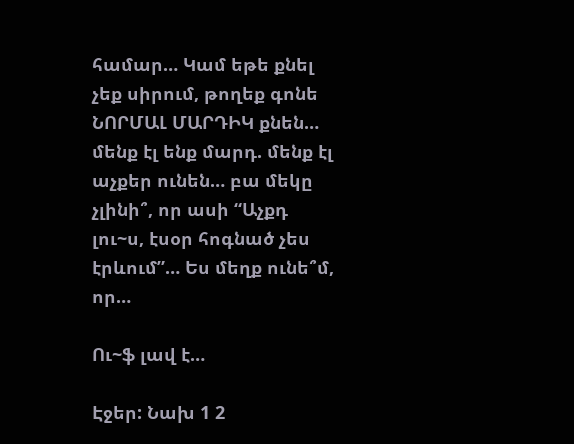համար… Կամ եթե քնել չեք սիրում, թողեք գոնե ՆՈՐՄԱԼ ՄԱՐԴԻԿ քնեն… մենք էլ ենք մարդ. մենք էլ աչքեր ունեն… բա մեկը չլինի՞, որ ասի “Աչքդ լու~ս, էսօր հոգնած չես էրևում”… Ես մեղք ունե՞մ, որ…

Ու~ֆ լավ է…

Էջեր: Նախ 1 2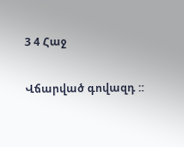3 4 Հաջ

Վճարված գովազդ ::